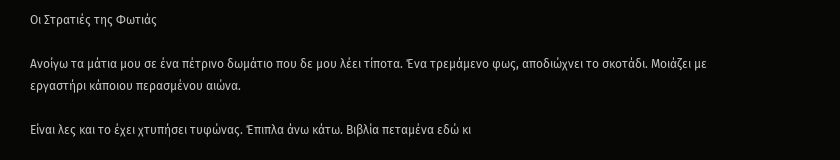Οι Στρατιές της Φωτιάς

Ανοίγω τα μάτια μου σε ένα πέτρινο δωμάτιο που δε μου λέει τίποτα. Ένα τρεμάμενο φως, αποδιώχνει το σκοτάδι. Μοιάζει με εργαστήρι κάποιου περασμένου αιώνα.

Είναι λες και το έχει χτυπήσει τυφώνας. Έπιπλα άνω κάτω. Βιβλία πεταμένα εδώ κι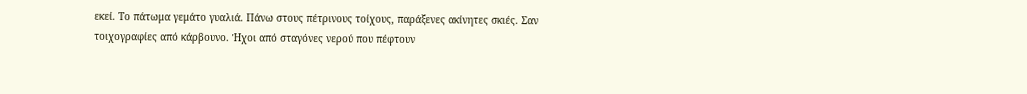εκεί. Το πάτωμα γεμάτο γυαλιά. Πάνω στους πέτρινους τοίχους, παράξενες ακίνητες σκιές. Σαν τοιχογραφίες από κάρβουνο. Ήχοι από σταγόνες νερού που πέφτουν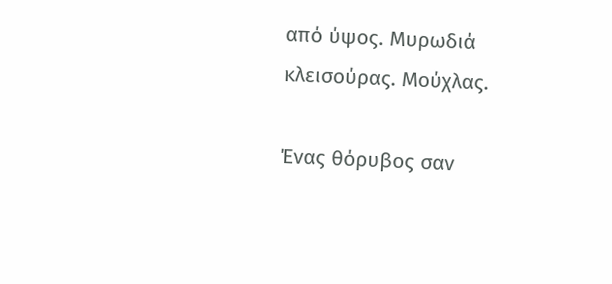από ύψος. Μυρωδιά κλεισούρας. Μούχλας.

Ένας θόρυβος σαν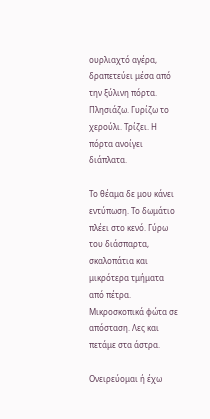ουρλιαχτό αγέρα, δραπετεύει μέσα από την ξύλινη πόρτα. Πλησιάζω. Γυρίζω το χερούλι. Τρίζει. Η πόρτα ανοίγει διάπλατα.

Το θέαμα δε μου κάνει εντύπωση. Το δωμάτιο πλέει στο κενό. Γύρω του διάσπαρτα, σκαλοπάτια και μικρότερα τμήματα από πέτρα. Μικροσκοπικά φώτα σε απόσταση. Λες και πετάμε στα άστρα.

Ονειρεύομαι ή έχω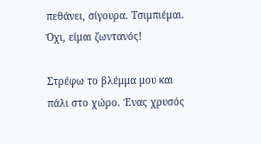πεθάνει, σίγουρα. Τσιμπιέμαι. Όχι, είμαι ζωντανός!

Στρέφω το βλέμμα μου και πάλι στο χώρο. Ένας χρυσός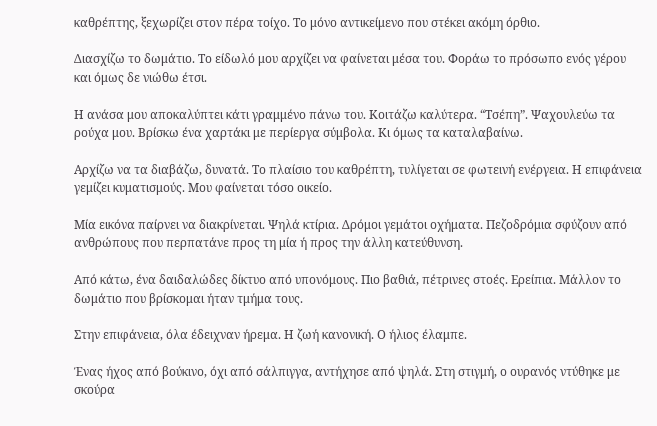καθρέπτης, ξεχωρίζει στον πέρα τοίχο. Το μόνο αντικείμενο που στέκει ακόμη όρθιο.

Διασχίζω το δωμάτιο. Το είδωλό μου αρχίζει να φαίνεται μέσα του. Φοράω το πρόσωπο ενός γέρου και όμως δε νιώθω έτσι.

Η ανάσα μου αποκαλύπτει κάτι γραμμένο πάνω του. Κοιτάζω καλύτερα. “Τσέπη”. Ψαχουλεύω τα ρούχα μου. Βρίσκω ένα χαρτάκι με περίεργα σύμβολα. Κι όμως τα καταλαβαίνω.

Αρχίζω να τα διαβάζω, δυνατά. Το πλαίσιο του καθρέπτη, τυλίγεται σε φωτεινή ενέργεια. Η επιφάνεια γεμίζει κυματισμούς. Μου φαίνεται τόσο οικείο.

Μία εικόνα παίρνει να διακρίνεται. Ψηλά κτίρια. Δρόμοι γεμάτοι οχήματα. Πεζοδρόμια σφύζουν από ανθρώπους που περπατάνε προς τη μία ή προς την άλλη κατεύθυνση.

Από κάτω, ένα δαιδαλώδες δίκτυο από υπονόμους. Πιο βαθιά, πέτρινες στοές. Ερείπια. Μάλλον το δωμάτιο που βρίσκομαι ήταν τμήμα τους.

Στην επιφάνεια, όλα έδειχναν ήρεμα. Η ζωή κανονική. Ο ήλιος έλαμπε.

Ένας ήχος από βούκινο, όχι από σάλπιγγα, αντήχησε από ψηλά. Στη στιγμή, ο ουρανός ντύθηκε με σκούρα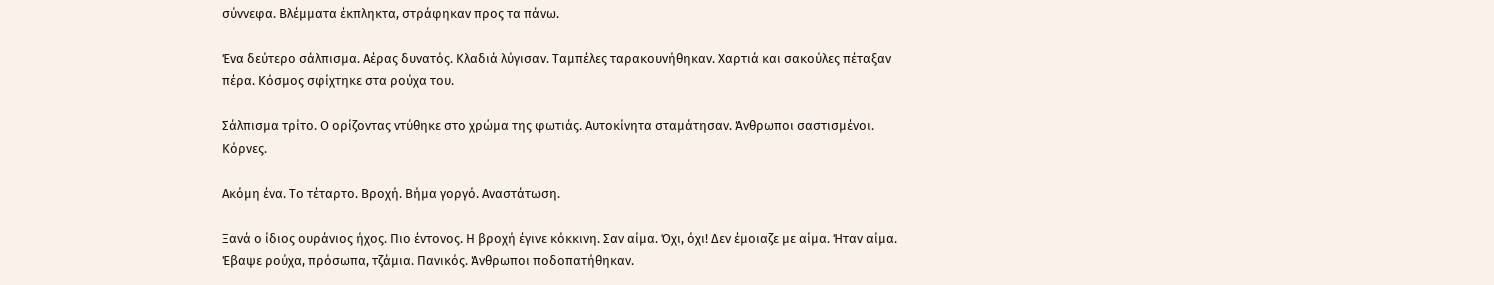σύννεφα. Βλέμματα έκπληκτα, στράφηκαν προς τα πάνω.

Ένα δεύτερο σάλπισμα. Αέρας δυνατός. Κλαδιά λύγισαν. Ταμπέλες ταρακουνήθηκαν. Χαρτιά και σακούλες πέταξαν πέρα. Κόσμος σφίχτηκε στα ρούχα του.

Σάλπισμα τρίτο. Ο ορίζοντας ντύθηκε στο χρώμα της φωτιάς. Αυτοκίνητα σταμάτησαν. Άνθρωποι σαστισμένοι. Κόρνες.

Ακόμη ένα. Το τέταρτο. Βροχή. Βήμα γοργό. Αναστάτωση.

Ξανά ο ίδιος ουράνιος ήχος. Πιο έντονος. Η βροχή έγινε κόκκινη. Σαν αίμα. Όχι, όχι! Δεν έμοιαζε με αίμα. Ήταν αίμα. Έβαψε ρούχα, πρόσωπα, τζάμια. Πανικός. Άνθρωποι ποδοπατήθηκαν.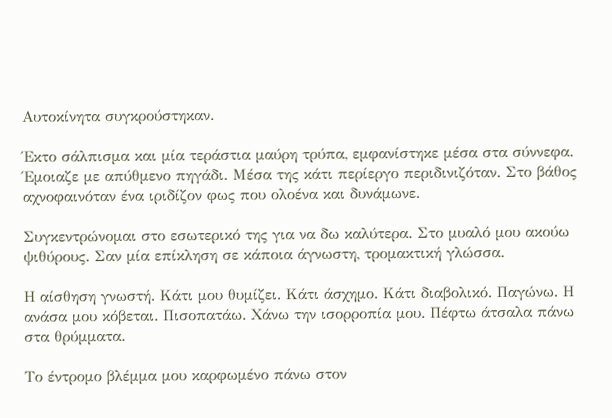Αυτοκίνητα συγκρούστηκαν.

Έκτο σάλπισμα και μία τεράστια μαύρη τρύπα, εμφανίστηκε μέσα στα σύννεφα. Έμοιαζε με απύθμενο πηγάδι. Μέσα της κάτι περίεργο περιδινιζόταν. Στο βάθος αχνοφαινόταν ένα ιριδίζον φως που ολοένα και δυνάμωνε.

Συγκεντρώνομαι στο εσωτερικό της για να δω καλύτερα. Στο μυαλό μου ακούω ψιθύρους. Σαν μία επίκληση σε κάποια άγνωστη, τρομακτική γλώσσα.

Η αίσθηση γνωστή. Κάτι μου θυμίζει. Κάτι άσχημο. Κάτι διαβολικό. Παγώνω. Η ανάσα μου κόβεται. Πισοπατάω. Χάνω την ισορροπία μου. Πέφτω άτσαλα πάνω στα θρύμματα.

Το έντρομο βλέμμα μου καρφωμένο πάνω στον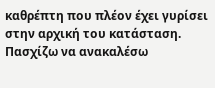καθρέπτη που πλέον έχει γυρίσει στην αρχική του κατάσταση. Πασχίζω να ανακαλέσω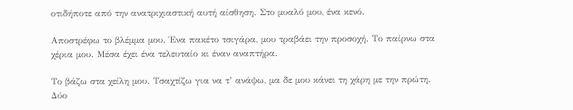οτιδήποτε από την ανατριχιαστική αυτή αίσθηση. Στο μυαλό μου, ένα κενό.

Αποστρέφω το βλέμμα μου. Ένα πακέτο τσιγάρα, μου τραβάει την προσοχή. Το παίρνω στα χέρια μου. Μέσα έχει ένα τελευταίο κι έναν αναπτήρα.

Το βάζω στα χείλη μου. Τσαχτίζω για να τ’ ανάψω, μα δε μου κάνει τη χάρη με την πρώτη. Δύο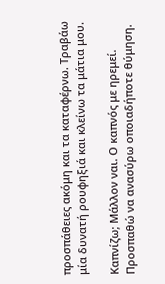προσπάθειες ακόμη και τα καταφέρνω. Τραβάω μία δυνατή ρουφηξιά και κλείνω τα μάτια μου.

Καπνίζω; Μάλλον ναι. Ο καπνός με ηρεμεί. Προσπαθώ να ανασύρω οποιαδήποτε θύμηση.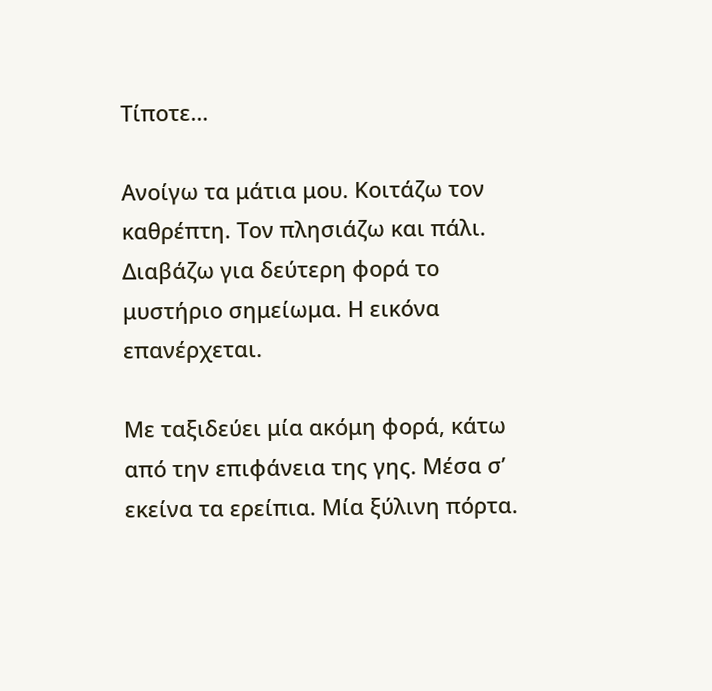Τίποτε…

Ανοίγω τα μάτια μου. Κοιτάζω τον καθρέπτη. Τον πλησιάζω και πάλι. Διαβάζω για δεύτερη φορά το μυστήριο σημείωμα. Η εικόνα επανέρχεται.

Με ταξιδεύει μία ακόμη φορά, κάτω από την επιφάνεια της γης. Μέσα σ’ εκείνα τα ερείπια. Μία ξύλινη πόρτα.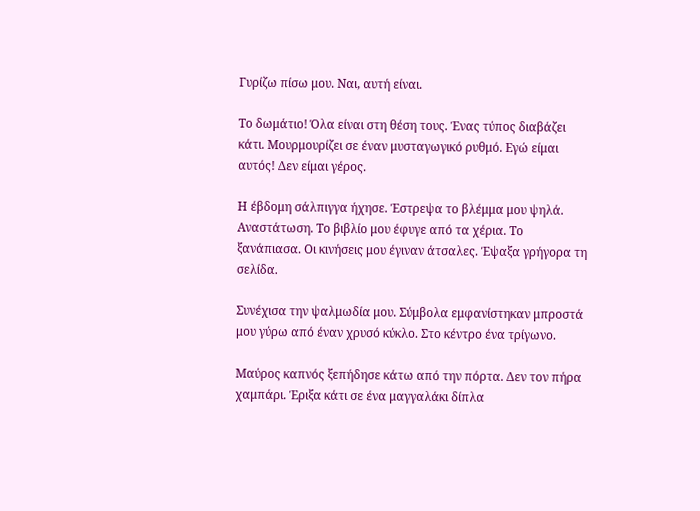Γυρίζω πίσω μου. Ναι, αυτή είναι.

Το δωμάτιο! Όλα είναι στη θέση τους. Ένας τύπος διαβάζει κάτι. Μουρμουρίζει σε έναν μυσταγωγικό ρυθμό. Εγώ είμαι αυτός! Δεν είμαι γέρος.

Η έβδομη σάλπιγγα ήχησε. Έστρεψα το βλέμμα μου ψηλά. Αναστάτωση. Το βιβλίο μου έφυγε από τα χέρια. Το ξανάπιασα. Οι κινήσεις μου έγιναν άτσαλες. Έψαξα γρήγορα τη σελίδα.

Συνέχισα την ψαλμωδία μου. Σύμβολα εμφανίστηκαν μπροστά μου γύρω από έναν χρυσό κύκλο. Στο κέντρο ένα τρίγωνο.

Μαύρος καπνός ξεπήδησε κάτω από την πόρτα. Δεν τον πήρα χαμπάρι. Έριξα κάτι σε ένα μαγγαλάκι δίπλα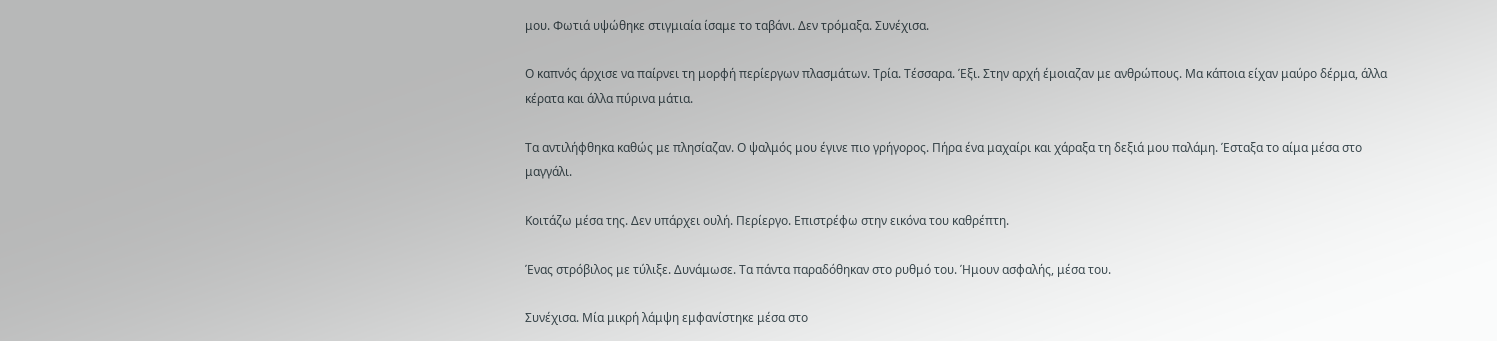μου. Φωτιά υψώθηκε στιγμιαία ίσαμε το ταβάνι. Δεν τρόμαξα. Συνέχισα.

Ο καπνός άρχισε να παίρνει τη μορφή περίεργων πλασμάτων. Τρία. Τέσσαρα. Έξι. Στην αρχή έμοιαζαν με ανθρώπους. Μα κάποια είχαν μαύρο δέρμα, άλλα κέρατα και άλλα πύρινα μάτια.

Τα αντιλήφθηκα καθώς με πλησίαζαν. Ο ψαλμός μου έγινε πιο γρήγορος. Πήρα ένα μαχαίρι και χάραξα τη δεξιά μου παλάμη. Έσταξα το αίμα μέσα στο μαγγάλι.

Κοιτάζω μέσα της. Δεν υπάρχει ουλή. Περίεργο. Επιστρέφω στην εικόνα του καθρέπτη.

Ένας στρόβιλος με τύλιξε. Δυνάμωσε. Τα πάντα παραδόθηκαν στο ρυθμό του. Ήμουν ασφαλής, μέσα του.

Συνέχισα. Μία μικρή λάμψη εμφανίστηκε μέσα στο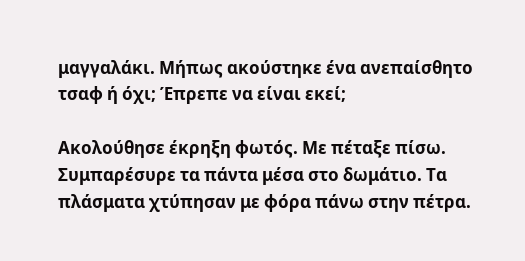μαγγαλάκι. Μήπως ακούστηκε ένα ανεπαίσθητο τσαφ ή όχι; Έπρεπε να είναι εκεί;

Ακολούθησε έκρηξη φωτός. Με πέταξε πίσω. Συμπαρέσυρε τα πάντα μέσα στο δωμάτιο. Τα πλάσματα χτύπησαν με φόρα πάνω στην πέτρα.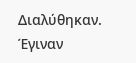Διαλύθηκαν. Έγιναν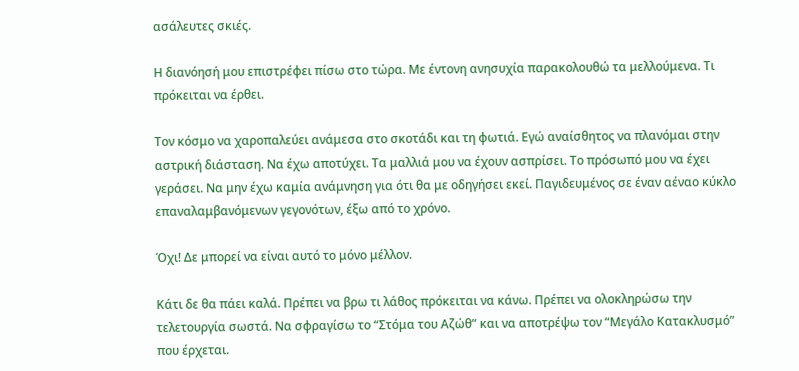ασάλευτες σκιές.

Η διανόησή μου επιστρέφει πίσω στο τώρα. Με έντονη ανησυχία παρακολουθώ τα μελλούμενα. Τι πρόκειται να έρθει.

Τον κόσμο να χαροπαλεύει ανάμεσα στο σκοτάδι και τη φωτιά. Εγώ αναίσθητος να πλανόμαι στην αστρική διάσταση. Να έχω αποτύχει. Τα μαλλιά μου να έχουν ασπρίσει. Το πρόσωπό μου να έχει γεράσει. Να μην έχω καμία ανάμνηση για ότι θα με οδηγήσει εκεί. Παγιδευμένος σε έναν αέναο κύκλο επαναλαμβανόμενων γεγονότων, έξω από το χρόνο.

Όχι! Δε μπορεί να είναι αυτό το μόνο μέλλον.

Κάτι δε θα πάει καλά. Πρέπει να βρω τι λάθος πρόκειται να κάνω. Πρέπει να ολοκληρώσω την τελετουργία σωστά. Να σφραγίσω το “Στόμα του Αζώθ” και να αποτρέψω τον “Μεγάλο Κατακλυσμό” που έρχεται.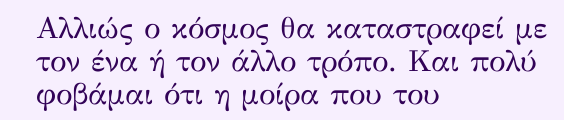Αλλιώς ο κόσμος θα καταστραφεί με τον ένα ή τον άλλο τρόπο. Και πολύ φοβάμαι ότι η μοίρα που του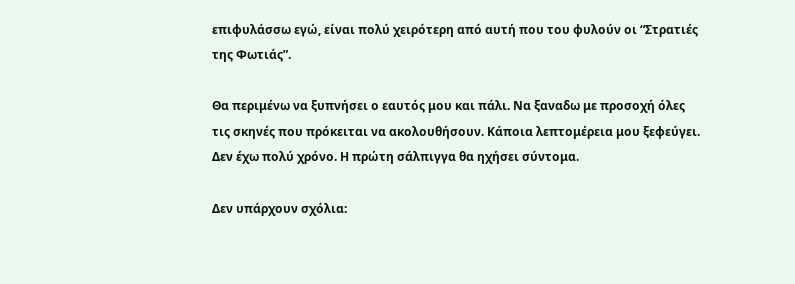επιφυλάσσω εγώ, είναι πολύ χειρότερη από αυτή που του φυλούν οι “Στρατιές της Φωτιάς”.

Θα περιμένω να ξυπνήσει ο εαυτός μου και πάλι. Να ξαναδω με προσοχή όλες τις σκηνές που πρόκειται να ακολουθήσουν. Κάποια λεπτομέρεια μου ξεφεύγει. Δεν έχω πολύ χρόνο. Η πρώτη σάλπιγγα θα ηχήσει σύντομα.

Δεν υπάρχουν σχόλια: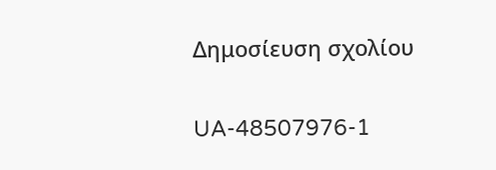Δημοσίευση σχολίου

UA-48507976-1